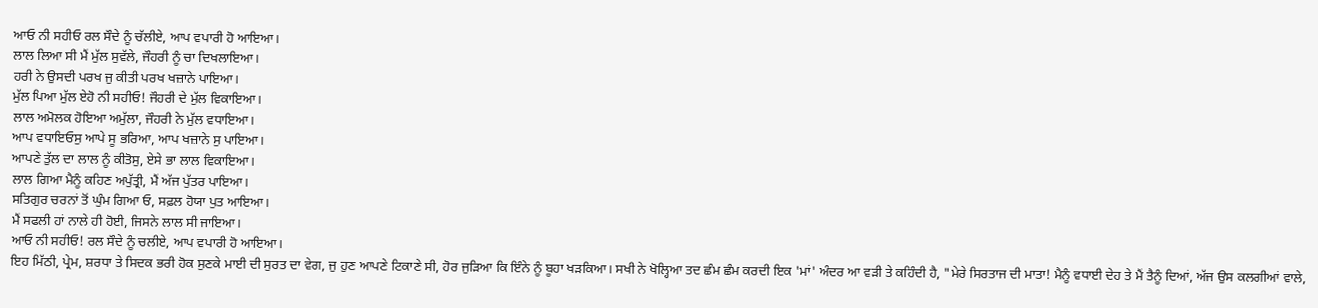ਆਓ ਨੀ ਸਹੀਓ ਰਲ ਸੌਦੇ ਨੂੰ ਚੱਲੀਏ, ਆਪ ਵਪਾਰੀ ਹੋ ਆਇਆ।
ਲਾਲ ਲਿਆ ਸੀ ਮੈਂ ਮੁੱਲ ਸੁਵੱਲੇ, ਜੌਹਰੀ ਨੂੰ ਚਾ ਦਿਖਲਾਇਆ।
ਹਰੀ ਨੇ ਉਸਦੀ ਪਰਖ ਜੁ ਕੀਤੀ ਪਰਖ ਖਜ਼ਾਨੇ ਪਾਇਆ।
ਮੁੱਲ ਪਿਆ ਮੁੱਲ ਏਹੋ ਨੀ ਸਹੀਓ! ਜੌਹਰੀ ਦੇ ਮੁੱਲ ਵਿਕਾਇਆ।
ਲਾਲ ਅਮੋਲਕ ਹੋਇਆ ਅਮੁੱਲਾ, ਜੌਹਰੀ ਨੇ ਮੁੱਲ ਵਧਾਇਆ।
ਆਪ ਵਧਾਇਓਸੁ ਆਪੇ ਸੂ ਭਰਿਆ, ਆਪ ਖਜ਼ਾਨੇ ਸੁ ਪਾਇਆ।
ਆਪਣੇ ਤੁੱਲ ਦਾ ਲਾਲ ਨੂੰ ਕੀਤੋਸੁ, ਏਸੇ ਭਾ ਲਾਲ ਵਿਕਾਇਆ।
ਲਾਲ ਗਿਆ ਮੈਨੂੰ ਕਹਿਣ ਅਪੁੱਤ੍ਰੀ, ਮੈਂ ਅੱਜ ਪੁੱਤਰ ਪਾਇਆ।
ਸਤਿਗੁਰ ਚਰਨਾਂ ਤੋਂ ਘੁੰਮ ਗਿਆ ਓ, ਸਫ਼ਲ ਹੋਯਾ ਪੁਤ ਆਇਆ।
ਮੈਂ ਸਫਲੀ ਹਾਂ ਨਾਲੇ ਹੀ ਹੋਈ, ਜਿਸਨੇ ਲਾਲ ਸੀ ਜਾਇਆ।
ਆਓ ਨੀ ਸਹੀਓ! ਰਲ ਸੌਦੇ ਨੂੰ ਚਲੀਏ, ਆਪ ਵਪਾਰੀ ਹੋ ਆਇਆ।
ਇਹ ਮਿੱਠੀ, ਪ੍ਰੇਮ, ਸ਼ਰਧਾ ਤੇ ਸਿਦਕ ਭਰੀ ਹੋਕ ਸੁਣਕੇ ਮਾਈ ਦੀ ਸੁਰਤ ਦਾ ਵੇਗ, ਜੁ ਹੁਣ ਆਪਣੇ ਟਿਕਾਣੇ ਸੀ, ਹੋਰ ਜੁੜਿਆ ਕਿ ਇੰਨੇ ਨੂੰ ਬੂਹਾ ਖੜਕਿਆ। ਸਖੀ ਨੇ ਖੋਲ੍ਹਿਆ ਤਦ ਛੰਮ ਛੰਮ ਕਰਦੀ ਇਕ 'ਮਾਂ' ਅੰਦਰ ਆ ਵੜੀ ਤੇ ਕਹਿੰਦੀ ਹੈ, "ਮੇਰੇ ਸਿਰਤਾਜ ਦੀ ਮਾਤਾ! ਮੈਨੂੰ ਵਧਾਈ ਦੇਹ ਤੇ ਮੈਂ ਤੈਨੂੰ ਦਿਆਂ, ਅੱਜ ਉਸ ਕਲਗੀਆਂ ਵਾਲੇ,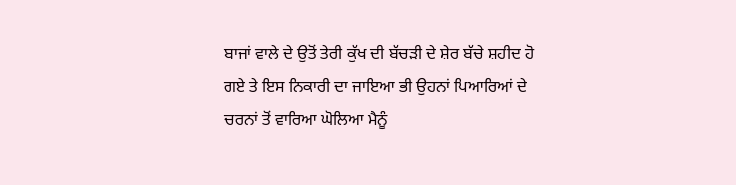ਬਾਜਾਂ ਵਾਲੇ ਦੇ ਉਤੋਂ ਤੇਰੀ ਕੁੱਖ ਦੀ ਬੱਚੜੀ ਦੇ ਸ਼ੇਰ ਬੱਚੇ ਸ਼ਹੀਦ ਹੋ ਗਏ ਤੇ ਇਸ ਨਿਕਾਰੀ ਦਾ ਜਾਇਆ ਭੀ ਉਹਨਾਂ ਪਿਆਰਿਆਂ ਦੇ ਚਰਨਾਂ ਤੋਂ ਵਾਰਿਆ ਘੋਲਿਆ ਮੈਨੂੰ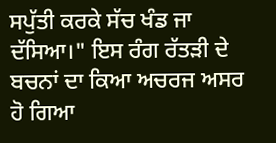ਸਪੁੱਤੀ ਕਰਕੇ ਸੱਚ ਖੰਡ ਜਾ ਦੱਸਿਆ।" ਇਸ ਰੰਗ ਰੱਤੜੀ ਦੇ ਬਚਨਾਂ ਦਾ ਕਿਆ ਅਚਰਜ ਅਸਰ ਹੋ ਗਿਆ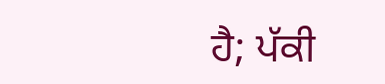ਹੈ; ਪੱਕੀ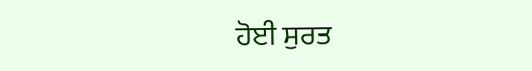ਹੋਈ ਸੁਰਤ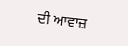ਦੀ ਆਵਾਜ਼